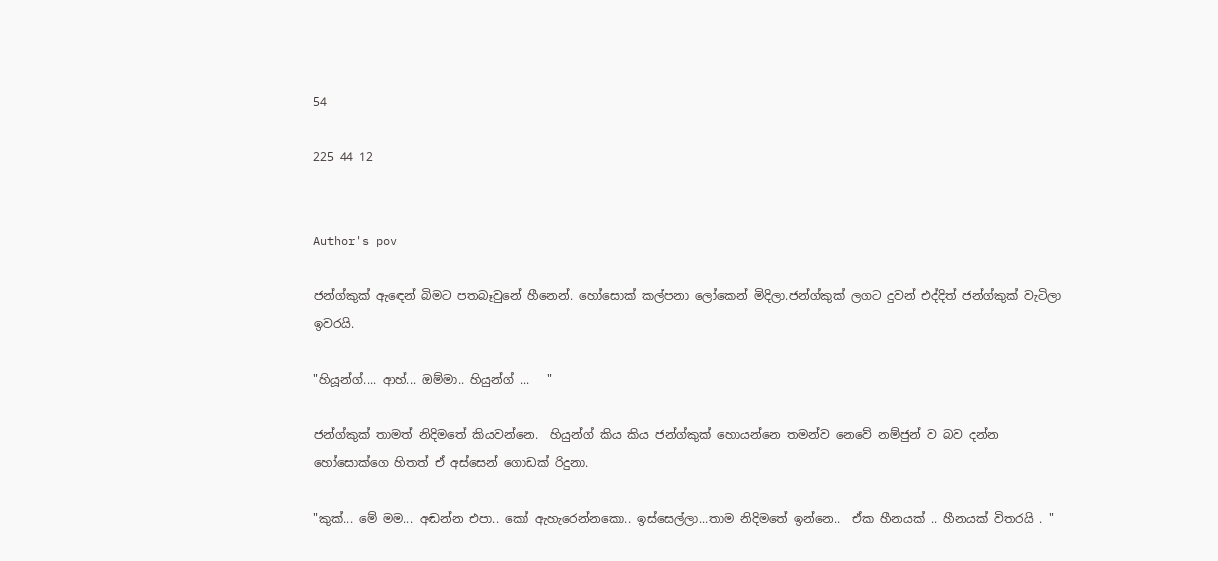54

225 44 12


Author's pov

ජන්ග්කුක් ඇඳෙන් බිමට පතබෑවුනේ හීනෙන්. හෝසොක් කල්පනා ලෝකෙන් මිදිලා.ජන්ග්කුක් ලගට දුවන් එද්දිත් ජන්ග්කුක් වැටිලා ඉවරයි.

"හියූන්ග්.... ආහ්... ඔම්මා.. හියුන්ග් ...   "

ජන්ග්කුක් තාමත් නිදිමතේ කියවන්නෙ.  හියුන්ග් කිය කිය ජන්ග්කුක් හොයන්නෙ තමන්ව නෙවේ නම්ජුන් ව බව දන්න හෝසොක්ගෙ හිතත් ඒ අස්සෙන් ගොඩක් රිදුනා.

"කුක්... මේ මම... අඬන්න එපා.. කෝ ඇහැරෙන්නකො.. ඉස්සෙල්ලා...තාම නිදිමතේ ඉන්නෙ..  ඒක හීනයක් .. හීනයක් විතරයි . "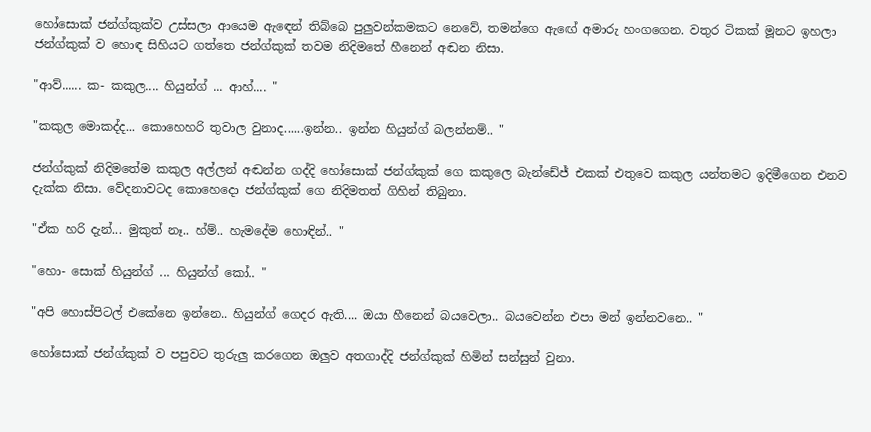හෝසොක් ජන්ග්කුක්ව උස්සලා ආයෙම ඇඳෙන් තිබ්බෙ පුලුවන්කමකට නෙවේ, තමන්ගෙ ඇඟේ අමාරු හංගගෙන. වතුර ටිකක් මූනට ඉහලා ජන්ග්කුක් ව හොඳ සිහියට ගත්තෙ ජන්ග්කුක් තවම නිදිමතේ හීනෙන් අඬන නිසා.

"ආව්...... ක- කකුල.... හියුන්ග් ... ආහ්.... "

"කකුල මොකද්ද... කොහෙහරි තුවාල වුනාද......ඉන්න.. ඉන්න හියුන්ග් බලන්නම්.. "

ජන්ග්කුක් නිදිමතේම කකුල අල්ලන් අඬන්න ගද්දි හෝසොක් ජන්ග්කුක් ගෙ කකුලෙ බැන්ඩේජ් එකක් එතුවෙ කකුල යන්තමට ඉදිමීගෙන එනව දැක්ක නිසා. වේදනාවටද කොහෙදො ජන්ග්කුක් ගෙ නිදිමතත් ගිහින් තිබුනා.

"ඒක හරි දැන්... මුකුත් නෑ.. හ්ම්.. හැමදේම හොඳින්.. "

"හො- සොක් හියුන්ග් ... හියුන්ග් කෝ.. "

"අපි හොස්පිටල් එකේනෙ ඉන්නෙ.. හියුන්ග් ගෙදර ඇති.... ඔයා හීනෙන් බයවෙලා.. බයවෙන්න එපා මන් ඉන්නවනෙ.. "

හෝසොක් ජන්ග්කුක් ව පපුවට තුරුලු කරගෙන ඔලුව අතගාද්දි ජන්ග්කුක් හිමින් සන්සුන් වුනා.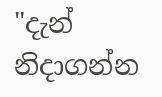"දැන් නිදාගන්න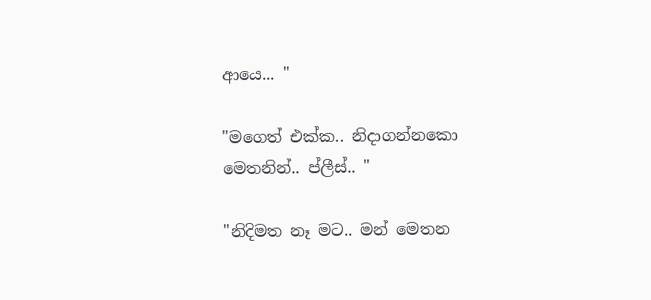ආයෙ... "

"මගෙත් එක්ක.. නිදාගන්නකො මෙතනින්.. ප්ලීස්.. "

"නිදිමත නෑ මට.. මන් මෙතන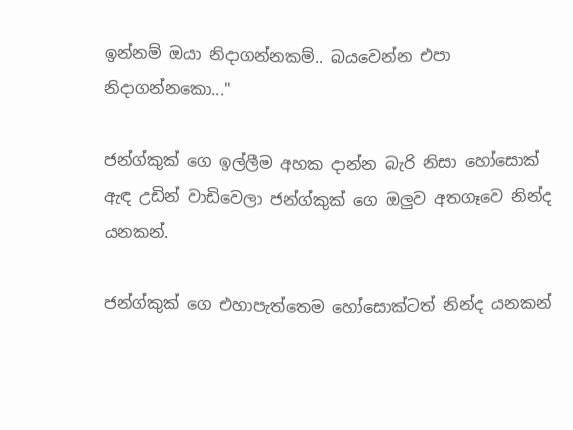ඉන්නම් ඔයා නිදාගන්නකම්.. බයවෙන්න එපා නිදාගන්නකො..."

ජන්ග්කුක් ගෙ ඉල්ලීම අහක දාන්න බැරි නිසා හෝසොක් ඇඳ උඩින් වාඩිවෙලා ජන්ග්කුක් ගෙ ඔලුව අතගෑවෙ නින්ද යනකන්.

ජන්ග්කුක් ගෙ එහාපැත්තෙම හෝසොක්ටත් නින්ද යනකන්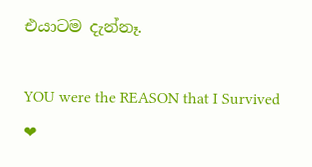එයාටම දැන්නෑ.

YOU were the REASON that I Survived  ❤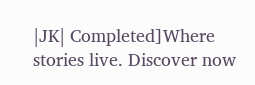|JK| Completed]Where stories live. Discover now